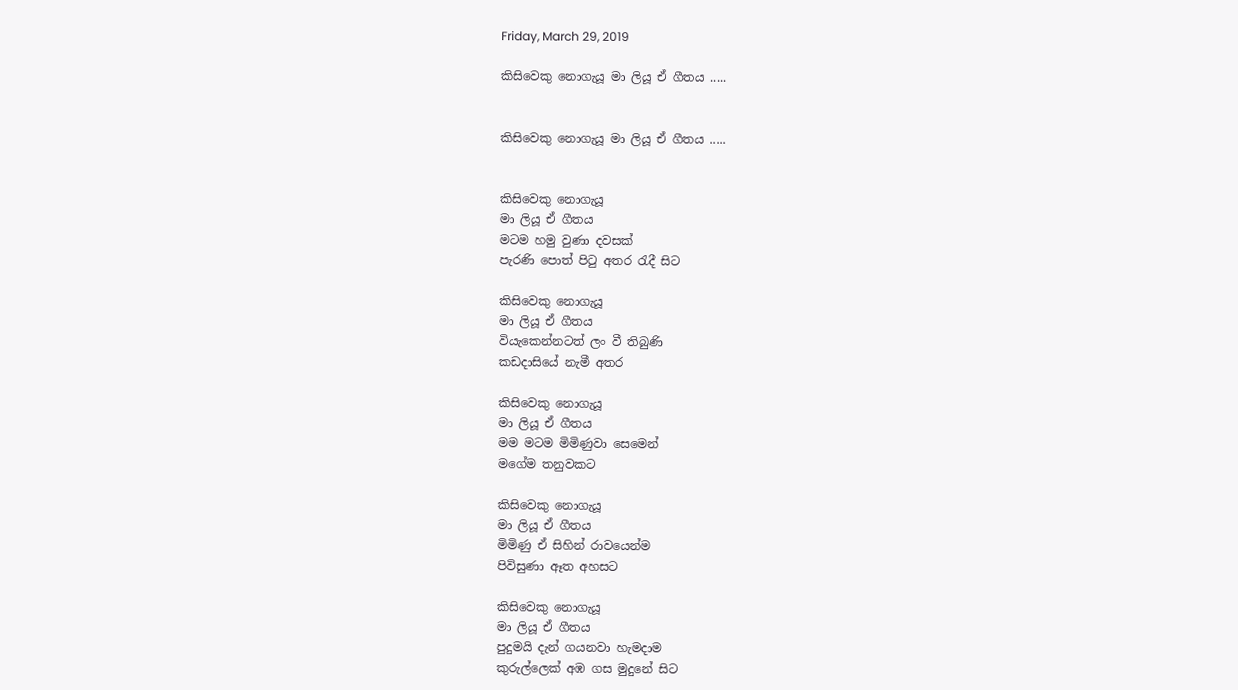Friday, March 29, 2019

කිසිවෙකු නොගැයූ මා ලියූ ඒ ගීතය .....


කිසිවෙකු නොගැයූ මා ලියූ ඒ ගීතය .....


කිසිවෙකු නොගැයූ
මා ලියූ ඒ ගීතය
මටම හමු වුණා දවසක්
පැරණි පොත් පිටු අතර රැදී සිට

කිසිවෙකු නොගැයූ
මා ලියූ ඒ ගීතය
වියැකෙන්නටත් ලං වී තිබුණි
කඩදාසියේ නැමී අතර

කිසිවෙකු නොගැයූ
මා ලියූ ඒ ගීතය
මම මටම මිමිණුවා සෙමෙන්
මගේම තනුවකට

කිසිවෙකු නොගැයූ
මා ලියූ ඒ ගීතය
මිමිණු ඒ සිහින් රාවයෙන්ම
පිවිසුණා ඈත අහසට

කිසිවෙකු නොගැයූ
මා ලියූ ඒ ගීතය
පුදුමයි දැන් ගයනවා හැමදාම
කුරුල්ලෙක් අඹ ගස මුදුනේ සිට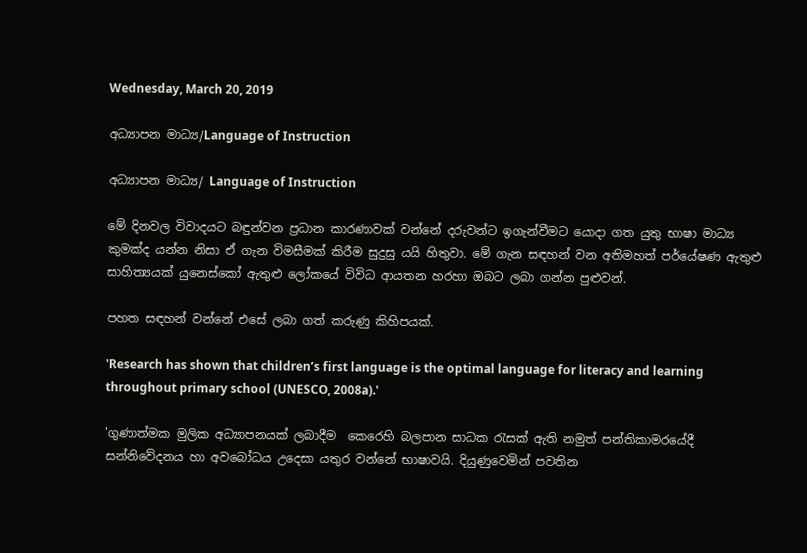Wednesday, March 20, 2019

අධ්‍යාපන මාධ්‍ය/Language of Instruction

අධ්‍යාපන මාධ්‍ය/ Language of Instruction

මේ දිනවල විවාදයට බඳුන්වන ප්‍රධාන කාරණාවක් වන්නේ දරුවන්ට ඉගැන්වීමට යොදා ගත යුතු භාෂා මාධ්‍ය කුමක්ද යන්න නිසා ඒ ගැන විමසීමක් කිරීම සුදුසු යයි හිතුවා. මේ ගැන සඳහන් වන අතිමහත් පර්යේෂණ ඇතුළු සාහිත්‍යයක් යුනෙස්කෝ ඇතුළු ලෝකයේ විවිධ ආයතන හරහා ඔබට ලබා ගන්න පුළුවන්.

පහත සඳහන් වන්නේ එසේ ලබා ගත් කරුණු කිහිපයක්.

'Research has shown that children’s first language is the optimal language for literacy and learning throughout primary school (UNESCO, 2008a).'

'ගුණාත්මක මුලික අධ්‍යාපනයක් ලබාදීම  කෙරෙහි බලපාන සාධක රැසක් ඇති නමුත් පන්තිකාමරයේදී සන්නිවේදනය හා අවබෝධය උදෙසා යතුර වන්නේ භාෂාවයි. දියුණුවෙමින් පවතින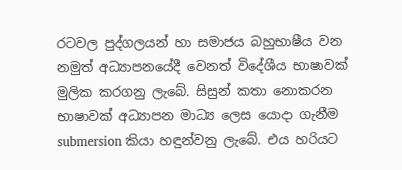රටවල පුද්ගලයන් හා සමාජය බහුභාෂීය වන නමුත් අධ්‍යාපනයේදී වෙනත් විදේශීය භාෂාවක් මුලික කරගනු ලැබේ. සිසුන් කතා නොකරන භාෂාවක් අධ්‍යාපන මාධ්‍ය ලෙස යොදා ගැනීම submersion කියා හඳුන්වනු ලැබේ. එය හරියට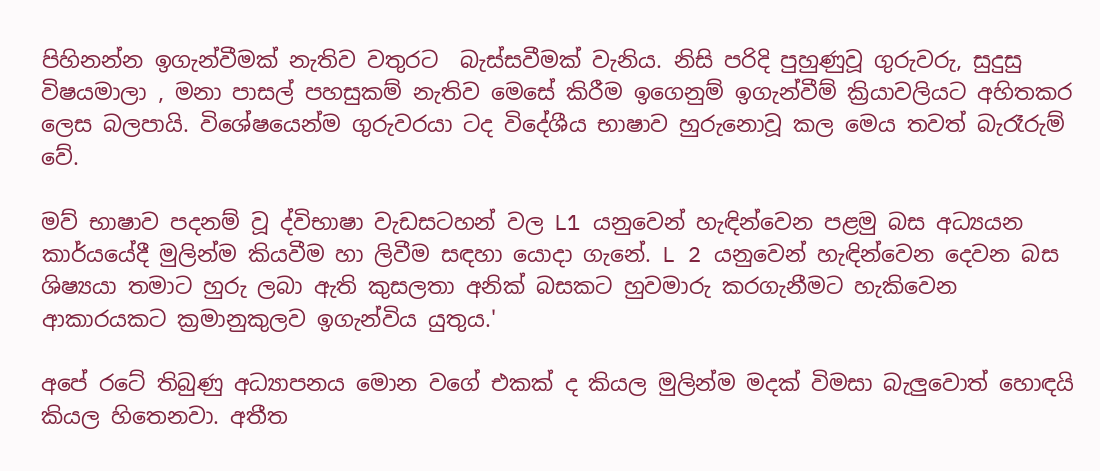පිහිනන්න ඉගැන්වීමක් නැතිව වතුරට  බැස්සවීමක් වැනිය. නිසි පරිදි පුහුණුවූ ගුරුවරු, සුදුසු විෂයමාලා , මනා පාසල් පහසුකම් නැතිව මෙසේ කිරීම ඉගෙනුම් ඉගැන්වීම් ක්‍රියාවලියට අහිතකර ලෙස බලපායි. විශේෂයෙන්ම ගුරුවරයා ටද විදේශීය භාෂාව හුරුනොවූ කල මෙය තවත් බැරෑරුම් වේ.

මව් භාෂාව පදනම් වූ ද්විභාෂා වැඩසටහන් වල L1 යනුවෙන් හැඳින්වෙන පළමු බස අධ්‍යයන කාර්යයේදී මුලින්ම කියවීම හා ලිවීම සඳහා යොදා ගැනේ. L 2 යනුවෙන් හැඳින්වෙන දෙවන බස ශිෂ්‍යයා තමාට හුරු ලබා ඇති කුසලතා අනික් බසකට හුවමාරු කරගැනීමට හැකිවෙන ආකාරයකට ක්‍රමානුකුලව ඉගැන්විය යුතුය.'

අපේ රටේ තිබුණු අධ්‍යාපනය මොන වගේ එකක් ද කියල මුලින්ම මදක් විමසා බැලුවොත් හොඳයි කියල හිතෙනවා. අතීත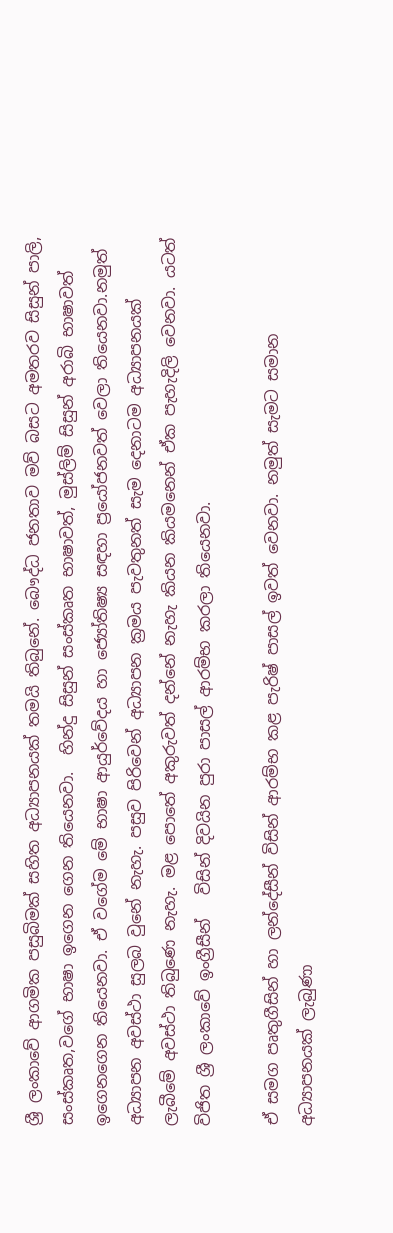ශ්‍රී ලංකාවේ ආගමික පසුබිමක් සහිත අධ්‍යාපනයක් තමයි තිබුනේ. බෞද්ධ ජනතාව මව් බසට අමතරව සිසුන් පාලි, සංස්කෘත,වගේ භාෂා ඉගෙන ගෙන තියෙනවා.  හින්දු සිසුන් සංස්කෘත භාෂාවත්, මුස්ලිම් සිසුන් අරාබි භාෂාවත් ඉගෙනගෙන තියෙනවා. ඒ වගේම මේ භාෂා ආයුර්වේදය හා ජ්‍යෝතිෂ්‍ය සඳහා ප්‍රයෝජනවත් වෙලා තියෙනවා.නමුත් අධ්‍යාපන අවස්ථා සුලබ වුනේ නැහැ. පසුව පිරිවෙන් අධ්‍යාපන ක්‍රමය පැවතුනත් සැම දෙනාටම අධ්‍යාපනයක් ලැබීමේ අවස්ථා තිබුණෙ නැහැ. මළ පොතේ අකුරුවත් දන්නේ නැහැ කියන කියමනෙන් ඒක පැහැදිලි වෙනවා. යටත් විජිත ශ්‍රී ලංකාවේ ඉංග්‍රීසීන්   විසින් දිවයින පුරා පාසල් ආරම්භ කරලා තියෙනවා.

ඒ සමග පෘතුගීසින් හා ලන්දේසීන් විසින් ආරම්භ කළ පැරිෂ් පාසල් ඉවත් වෙනවා. නමුත් සැමට සමාන අධ්‍යාපනයක් ලැබුණා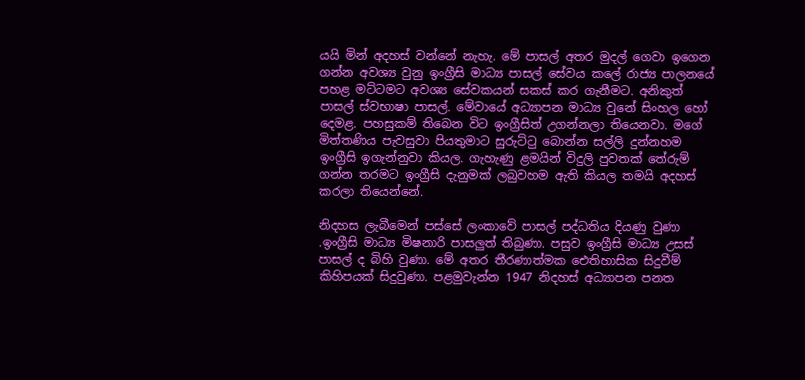යයි මින් අදහස් වන්නේ නැහැ. මේ පාසල් අතර මුදල් ගෙවා ඉගෙන ගන්න අවශ්‍ය වුනු ඉංග්‍රීසි මාධ්‍ය පාසල් සේවය කලේ රාජ්‍ය පාලනයේ පහළ මට්ටමට අවශ්‍ය සේවකයන් සකස් කර ගැනීමට. අනිකුත් පාසල් ස්වභාෂා පාසල්. මේවායේ අධ්‍යාපන මාධ්‍ය වුනේ සිංහල හෝ දෙමළ. පහසුකම් තිබෙන විට ඉංග්‍රීසිත් උගන්නලා තියෙනවා. මගේ මිත්තණිය පැවසුවා පියතුමාට සුරුට්ටු බොන්න සල්ලි දුන්නහම ඉංග්‍රීසි ඉගැන්නුවා කියල. ගැහැණු ළමයින් විදුලි පුවතක් තේරුම් ගන්න තරමට ඉංග්‍රීසි දැනුමක් ලබුවහම ඇති කියල තමයි අදහස් කරලා තියෙන්නේ.

නිදහස ලැබීමෙන් පස්සේ ලංකාවේ පාසල් පද්ධතිය දියණු වුණා .ඉංග්‍රීසි මාධ්‍ය මිෂනාරි පාසලුත් තිබුණා. පසුව ඉංග්‍රීසි මාධ්‍ය උසස් පාසල් ද බිහි වුණා. මේ අතර තීරණාත්මක ඓතිහාසික සිදුවීම් කිහිපයක් සිදුවුණා. පළමුවැන්න 1947 නිදහස් අධ්‍යාපන පනත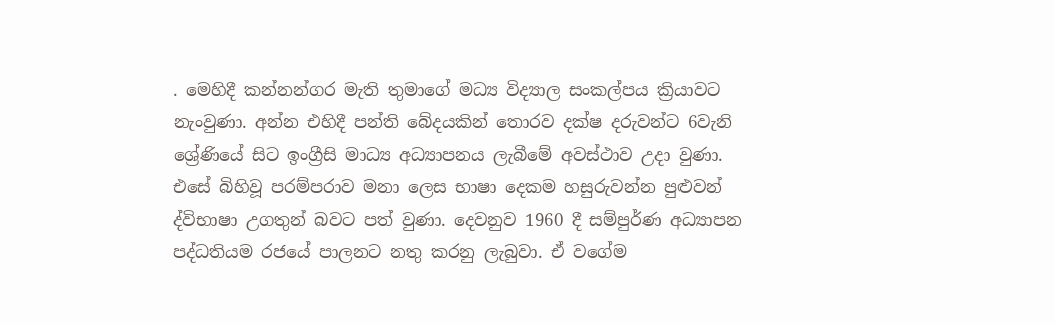. මෙහිදී කන්නන්ගර මැති තුමාගේ මධ්‍ය විද්‍යාල සංකල්පය ක්‍රියාවට නැංවුණා. අන්න එහිදී පන්ති බේදයකින් තොරව දක්ෂ දරුවන්ට 6වැනි ශ්‍රේණියේ සිට ඉංග්‍රීසි මාධ්‍ය අධ්‍යාපනය ලැබීමේ අවස්ථාව උදා වුණා. එසේ බිහිවූ පරම්පරාව මනා ලෙස භාෂා දෙකම හසුරුවන්න පුළුවන් ද්විභාෂා උගතුන් බවට පත් වුණා. දෙවනුව 1960 දී සම්පුර්ණ අධ්‍යාපන පද්ධතියම රජයේ පාලනට නතු කරනු ලැබුවා. ඒ වගේම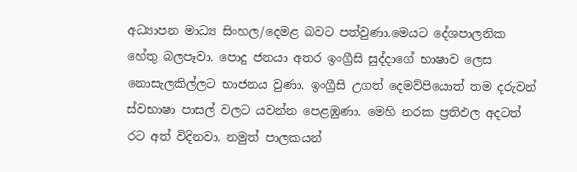අධ්‍යාපන මාධ්‍ය සිංහල/දෙමළ බවට පත්වුණා.මෙයට දේශපාලනික හේතු බලපෑවා. පොදු ජනයා අතර ඉංග්‍රීසි සුද්දාගේ භාෂාව ලෙස නොසැලකිල්ලට භාජනය වුණා. ඉංග්‍රීසි උගත් දෙමව්පියොත් තම දරුවන් ස්වභාෂා පාසල් වලට යවන්න පෙළඹුණා. මෙහි නරක ප්‍රතිඵල අදටත් රට අත් විදිනවා. නමුත් පාලකයන්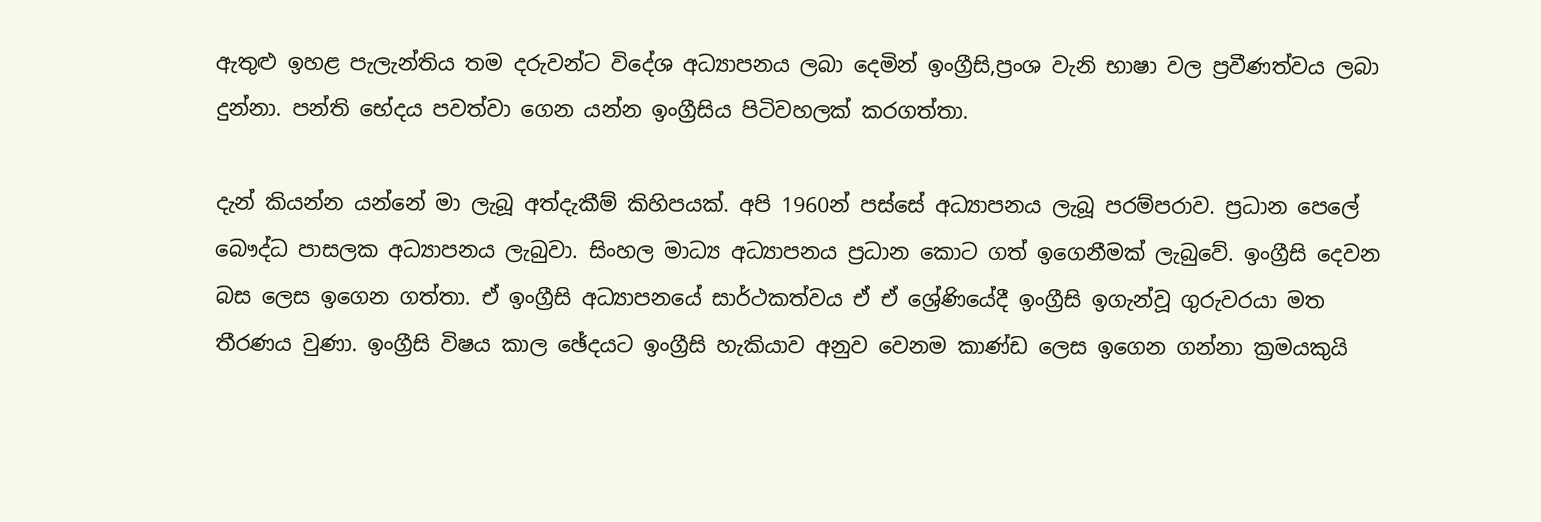ඇතුළු ඉහළ පැලැන්තිය තම දරුවන්ට විදේශ අධ්‍යාපනය ලබා දෙමින් ඉංග්‍රීසි,ප්‍රංශ වැනි භාෂා වල ප්‍රවීණත්වය ලබා දුන්නා. පන්ති භේදය පවත්වා ගෙන යන්න ඉංග්‍රීසිය පිටිවහලක් කරගත්තා.

දැන් කියන්න යන්නේ මා ලැබූ අත්දැකීම් කිහිපයක්. අපි 1960න් පස්සේ අධ්‍යාපනය ලැබූ පරම්පරාව. ප්‍රධාන පෙලේ බෞද්ධ පාසලක අධ්‍යාපනය ලැබුවා. සිංහල මාධ්‍ය අධ්‍යාපනය ප්‍රධාන කොට ගත් ඉගෙනීමක් ලැබුවේ. ඉංග්‍රීසි දෙවන බස ලෙස ඉගෙන ගත්තා. ඒ ඉංග්‍රීසි අධ්‍යාපනයේ සාර්ථකත්වය ඒ ඒ ශ්‍රේණියේදී ඉංග්‍රීසි ඉගැන්වූ ගුරුවරයා මත තීරණය වුණා. ඉංග්‍රීසි විෂය කාල ඡේදයට ඉංග්‍රීසි හැකියාව අනුව වෙනම කාණ්ඩ ලෙස ඉගෙන ගන්නා ක්‍රමයකුයි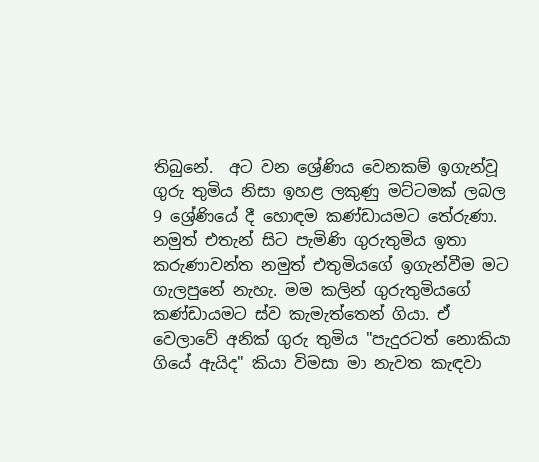තිබුනේ.  අට වන ශ්‍රේණිය වෙනකම් ඉගැන්වූ ගුරු තුමිය නිසා ඉහළ ලකුණු මට්ටමක් ලබල 9 ශ්‍රේණියේ දී හොඳම කණ්ඩායමට තේරුණා. නමුත් එතැන් සිට පැමිණි ගුරුතුමිය ඉතා කරුණාවන්ත නමුත් එතුමියගේ ඉගැන්වීම මට ගැලපුනේ නැහැ. මම කලින් ගුරුතුමියගේ කණ්ඩායමට ස්ව කැමැත්තෙන් ගියා. ඒ වෙලාවේ අනික් ගුරු තුමිය "පැදුරටත් නොකියා ගියේ ඇයිද" කියා විමසා මා නැවත කැඳවා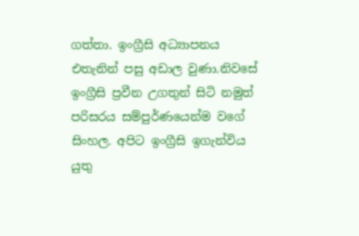ගත්තා. ඉංග්‍රීසි අධ්‍යාපනය එතැනින් පසු අඩාල වුණා.නිවසේ ඉංග්‍රීසි ප්‍රවීන උගතුන් සිටි නමුත් පරිසරය සම්පුර්ණයෙන්ම වගේ සිංහල. අපිට ඉංග්‍රීසි ඉගැන්විය යුතු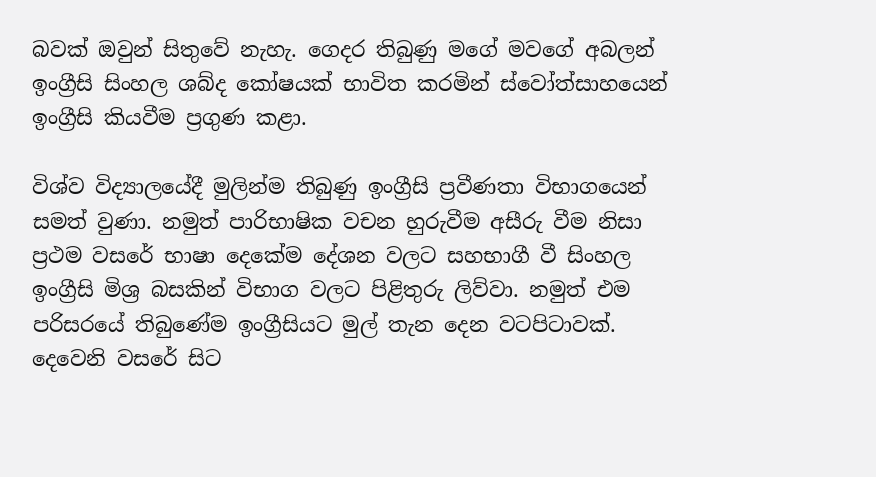බවක් ඔවුන් සිතුවේ නැහැ. ගෙදර තිබුණු මගේ මවගේ අබලන් ඉංග්‍රීසි සිංහල ශබ්ද කෝෂයක් භාවිත කරමින් ස්වෝත්සාහයෙන් ඉංග්‍රීසි කියවීම ප්‍රගුණ කළා.

විශ්ව විද්‍යාලයේදී මුලින්ම තිබුණු ඉංග්‍රීසි ප්‍රවීණතා විභාගයෙන් සමත් වුණා. නමුත් පාරිභාෂික වචන හුරුවීම අසීරු වීම නිසා ප්‍රථම වසරේ භාෂා දෙකේම දේශන වලට සහභාගී වී සිංහල ඉංග්‍රීසි මිශ්‍ර බසකින් විභාග වලට පිළිතුරු ලිව්වා. නමුත් එම පරිසරයේ තිබුණේම ඉංග්‍රීසියට මුල් තැන දෙන වටපිටාවක්. දෙවෙනි වසරේ සිට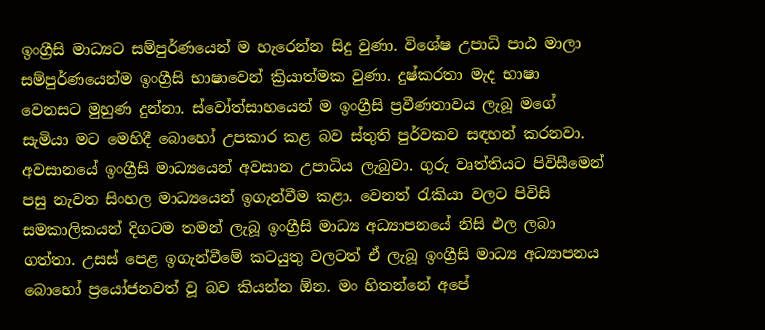ඉංග්‍රීසි මාධ්‍යට සම්පුර්ණයෙන් ම හැරෙන්න සිදු වුණා. විශේෂ උපාධි පාඨ මාලා සම්පුර්ණයෙන්ම ඉංග්‍රීසි භාෂාවෙන් ක්‍රියාත්මක වුණා. දුෂ්කරතා මැද භාෂා වෙනසට මුහුණ දුන්නා. ස්වෝත්සාහයෙන් ම ඉංග්‍රීසි ප්‍රවීණතාවය ලැබූ මගේ සැමියා මට මෙහිදී බොහෝ උපකාර කළ බව ස්තුති පුර්වකව සඳහන් කරනවා.  අවසානයේ ඉංග්‍රීසි මාධ්‍යයෙන් අවසාන උපාධිය ලැබුවා. ගුරු වෘත්තියට පිවිසීමෙන් පසු නැවත සිංහල මාධ්‍යයෙන් ඉගැන්වීම කළා. වෙනත් රැකියා වලට පිවිසි සමකාලිකයන් දිගටම තමන් ලැබූ ඉංග්‍රීසි මාධ්‍ය අධ්‍යාපනයේ නිසි ඵල ලබා ගත්තා. උසස් පෙළ ඉගැන්වීමේ කටයුතු වලටත් ඒ ලැබූ ඉංග්‍රීසි මාධ්‍ය අධ්‍යාපනය බොහෝ ප්‍රයෝජනවත් වූ බව කියන්න ඕන. මං හිතන්නේ අපේ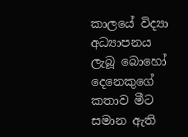කාලයේ විද්‍යා අධ්‍යාපනය ලැබූ බොහෝ දෙනෙකුගේ කතාව මීට සමාන ඇති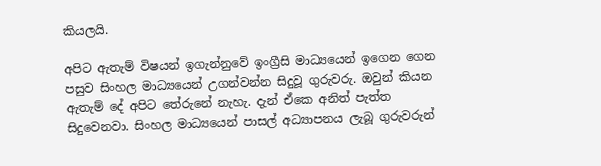කියලයි.

අපිට ඇතැම් විෂයන් ඉගැන්නුවේ ඉංග්‍රීසි මාධ්‍යයෙන් ඉගෙන ගෙන පසුව සිංහල මාධ්‍යයෙන් උගන්වන්න සිදුවූ ගුරුවරු. ඔවුන් කියන ඇතැම් දේ අපිට තේරුනේ නැහැ. දැන් ඒකෙ අනිත් පැත්ත සිදුවෙනවා. සිංහල මාධ්‍යයෙන් පාසල් අධ්‍යාපනය ලැබූ ගුරුවරුන්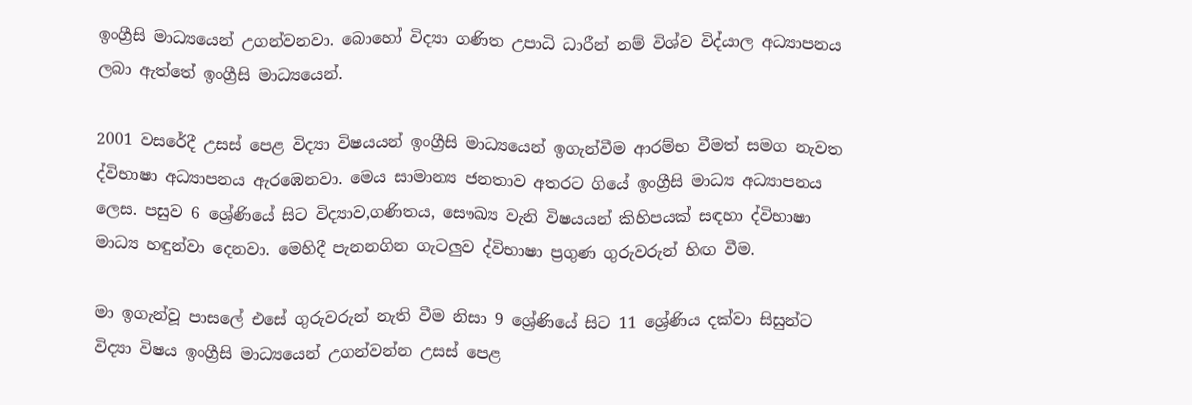ඉංග්‍රීසි මාධ්‍යයෙන් උගන්වනවා. බොහෝ විද්‍යා ගණිත උපාධි ධාරීන් නම් විශ්ව විද්යාල අධ්‍යාපනය ලබා ඇත්තේ ඉංග්‍රීසි මාධ්‍යයෙන්.

2001 වසරේදී උසස් පෙළ විද්‍යා විෂයයන් ඉංග්‍රීසි මාධ්‍යයෙන් ඉගැන්වීම ආරම්භ වීමත් සමග නැවත ද්විභාෂා අධ්‍යාපනය ඇරඹෙනවා. මෙය සාමාන්‍ය ජනතාව අතරට ගියේ ඉංග්‍රීසි මාධ්‍ය අධ්‍යාපනය ලෙස. පසුව 6 ශ්‍රේණියේ සිට විද්‍යාව,ගණිතය, සෞඛ්‍ය වැනි විෂයයන් කිහිපයක් සඳහා ද්විභාෂා මාධ්‍ය හඳුන්වා දෙනවා. මෙහිදී පැනනගින ගැටලුව ද්විභාෂා ප්‍රගුණ ගුරුවරුන් හිඟ වීම.

මා ඉගැන්වූ පාසලේ එසේ ගුරුවරුන් නැති වීම නිසා 9 ශ්‍රේණියේ සිට 11 ශ්‍රේණිය දක්වා සිසුන්ට විද්‍යා විෂය ඉංග්‍රීසි මාධ්‍යයෙන් උගන්වන්න උසස් පෙළ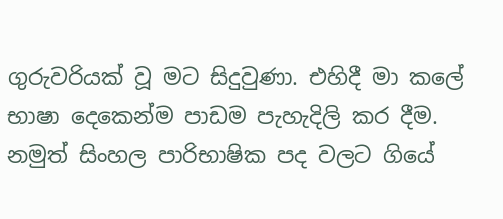ගුරුවරියක් වූ මට සිදුවුණා. එහිදී මා කලේ භාෂා දෙකෙන්ම පාඩම පැහැදිලි කර දීම. නමුත් සිංහල පාරිභාෂික පද වලට ගියේ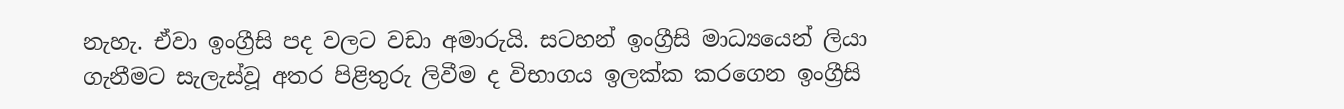නැහැ. ඒවා ඉංග්‍රීසි පද වලට වඩා අමාරුයි. සටහන් ඉංග්‍රීසි මාධ්‍යයෙන් ලියා ගැනීමට සැලැස්වූ අතර පිළිතුරු ලිවීම ද විභාගය ඉලක්ක කරගෙන ඉංග්‍රීසි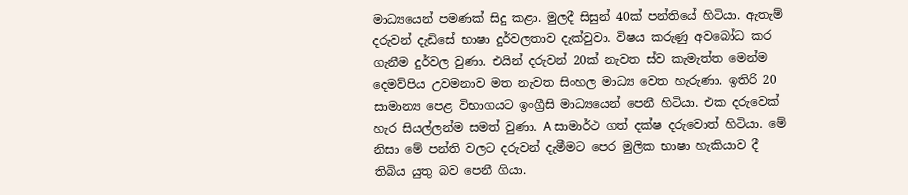මාධ්‍යයෙන් පමණක් සිදු කළා. මුලදී සිසුන් 40ක් පන්තියේ හිටියා. ඇතැම් දරුවන් දැඩිසේ භාෂා දුර්වලතාව දැක්වුවා. විෂය කරුණු අවබෝධ කර ගැනීම දුර්වල වුණා. එයින් දරුවන් 20ක් නැවත ස්ව කැමැත්ත මෙන්ම දෙමව්පිය උවමනාව මත නැවත සිංහල මාධ්‍ය වෙත හැරුණා. ඉතිරි 20 සාමාන්‍ය පෙළ විභාගයට ඉංග්‍රීසි මාධ්‍යයෙන් පෙනී හිටියා. එක දරුවෙක් හැර සියල්ලන්ම සමත් වුණා. A සාමාර්ථ ගත් දක්ෂ දරුවොත් හිටියා. මේ නිසා මේ පන්ති වලට දරුවන් දැමීමට පෙර මුලික භාෂා හැකියාව දී තිබිය යුතු බව පෙනී ගියා.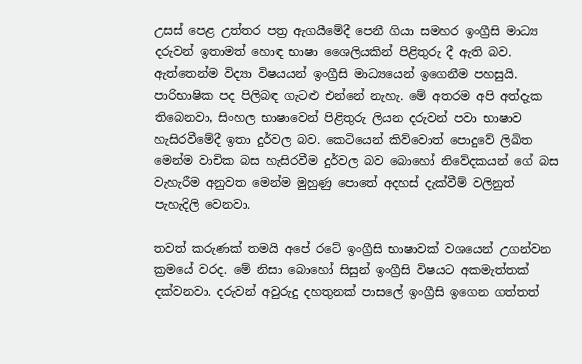උසස් පෙළ උත්තර පත්‍ර ඇගයීමේදී පෙනී ගියා සමහර ඉංග්‍රීසි මාධ්‍ය දරුවන් ඉතාමත් හොඳ භාෂා ශෛලියකින් පිළිතුරු දී ඇති බව. ඇත්තෙන්ම විද්‍යා විෂයයන් ඉංග්‍රීසි මාධ්‍යයෙන් ඉගෙනීම පහසුයි. පාරිභාෂික පද පිලිබඳ ගැටළු එන්නේ නැහැ. මේ අතරම අපි අත්දැක තිබෙනවා, සිංහල භාෂාවෙන් පිළිතුරු ලියන දරුවන් පවා භාෂාව හැසිරවීමේදී ඉතා දුර්වල බව. කෙටියෙන් කිව්වොත් පොදුවේ ලිඛිත මෙන්ම වාචික බස හැසිරවීම දුර්වල බව බොහෝ නිවේදකයන් ගේ බස වැහැරීම අනුවත මෙන්ම මුහුණු පොතේ අදහස් දැක්වීම් වලිනුත් පැහැදිලි වෙනවා.

තවත් කරුණක් තමයි අපේ රටේ ඉංග්‍රීසි භාෂාවක් වශයෙන් උගන්වන ක්‍රමයේ වරද. මේ නිසා බොහෝ සිසුන් ඉංග්‍රීසි විෂයට අකමැත්තක් දක්වනවා. දරුවන් අවුරුදු දහතුනක් පාසලේ ඉංග්‍රීසි ඉගෙන ගත්තත්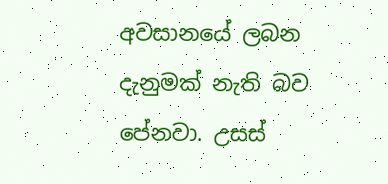අවසානයේ ලබන දැනුමක් නැති බව පේනවා. උසස්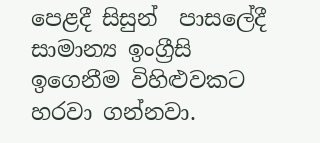පෙළදී සිසුන්  පාසලේදී සාමාන්‍ය ඉංග්‍රීසි ඉගෙනීම විහිළුවකට හරවා ගන්නවා.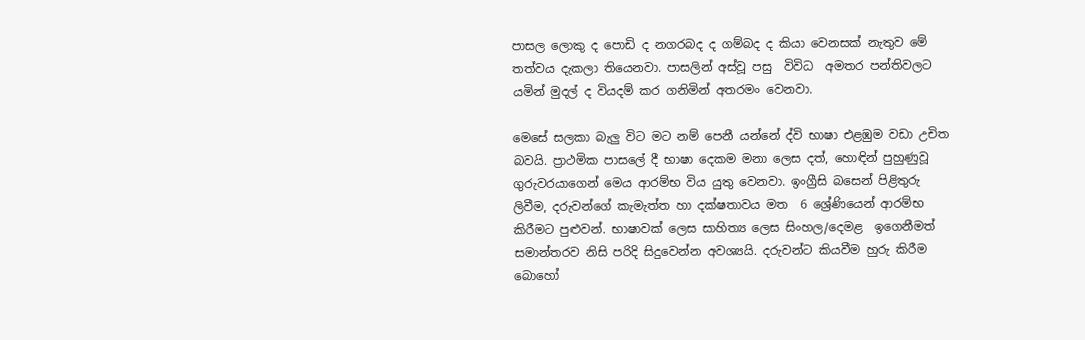පාසල ලොකු ද පොඩි ද නගරබද ද ගම්බද ද කියා වෙනසක් නැතුව මේ තත්වය දැකලා තියෙනවා. පාසලින් අස්වූ පසු  විවිධ  අමතර පන්තිවලට යමින් මුදල් ද වියදම් කර ගනිමින් අතරමං වෙනවා.

මෙසේ සලකා බැලු විට මට නම් පෙනී යන්නේ ද්වි භාෂා එළඹුම වඩා උචිත බවයි. ප්‍රාථමික පාසලේ දී භාෂා දෙකම මනා ලෙස දත්, හොඳින් පුහුණුවූ ගුරුවරයාගෙන් මෙය ආරම්භ විය යුතු වෙනවා. ඉංග්‍රීසි බසෙන් පිළිතුරු ලිවීම, දරුවන්ගේ කැමැත්ත හා දක්ෂතාවය මත  6 ශ්‍රේණියෙන් ආරම්භ කිරීමට පුළුවන්. භාෂාවක් ලෙස සාහිත්‍ය ලෙස සිංහල/දෙමළ  ඉගෙනීමත් සමාන්තරව නිසි පරිදි සිදුවෙන්න අවශ්‍යයි. දරුවන්ට කියවීම හුරු කිරීම බොහෝ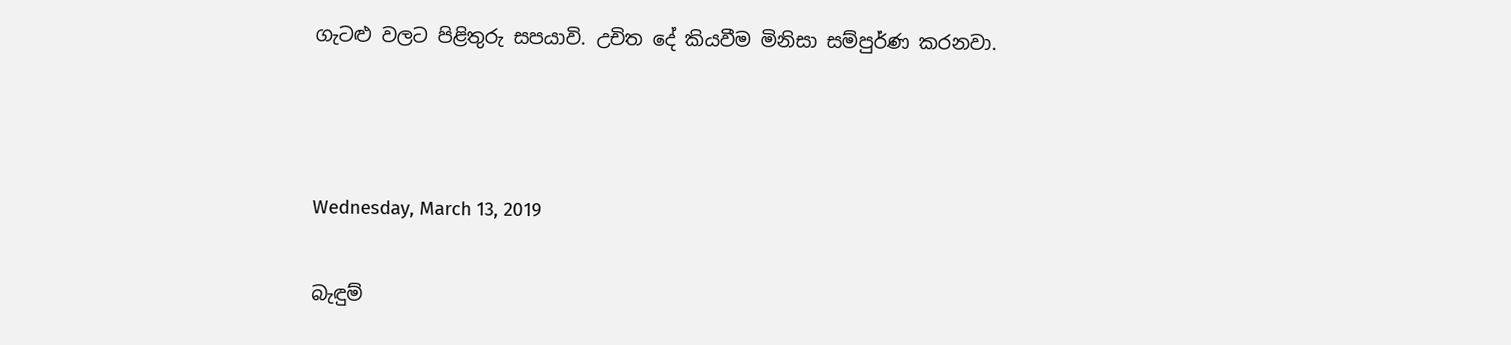ගැටළු වලට පිළිතුරු සපයාවි. උචිත දේ කියවීම මිනිසා සම්පුර්ණ කරනවා.



Wednesday, March 13, 2019

බැඳුම්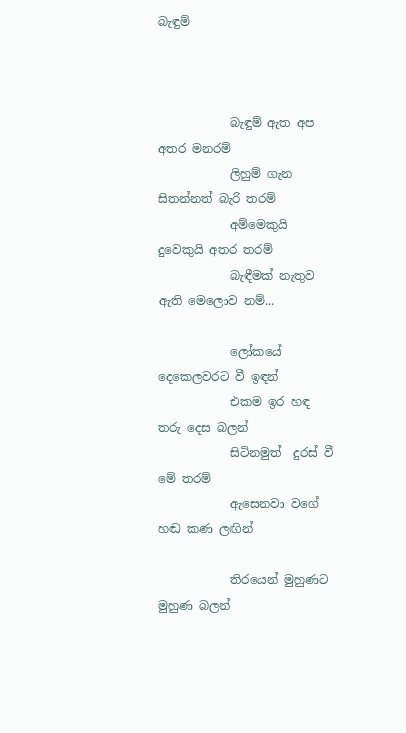බැඳුම්



            බැඳුම් ඇත අප අතර මනරම්
            ලිහුම් ගැන සිතන්නත් බැරි තරම්
            අම්මෙකුයි දුවෙකුයි අතර තරම්
            බැඳීමක් නැතුව ඇති මෙලොව නම්...

            ලෝකයේ දෙකෙලවරට වී ඉඳන්
            එකම ඉර හඳ තරු දෙස බලන්
            සිටිනමුත්  දුරස් වී මේ තරම්
            ඇසෙනවා වගේ හඬ කණ ලඟින්

            තිරයෙන් මුහුණට මුහුණ බලන්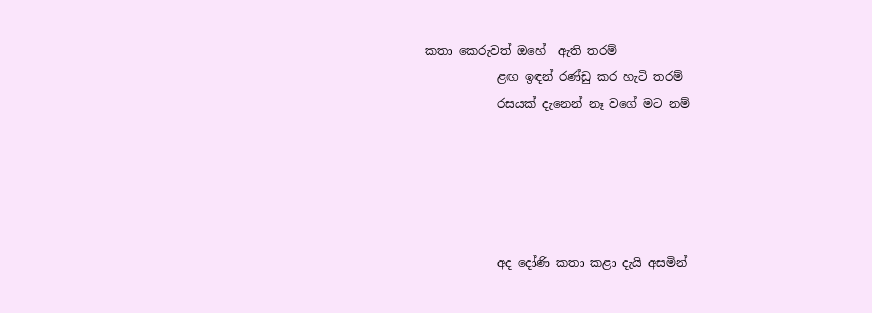කතා කෙරුවත් ඔහේ  ඇති තරම්
            ළඟ ඉඳන් රණ්ඩු කර හැටි තරම්
            රසයක් දැනෙන් නෑ වගේ මට නම්





            අද දෝණි කතා කළා දැයි අසමින්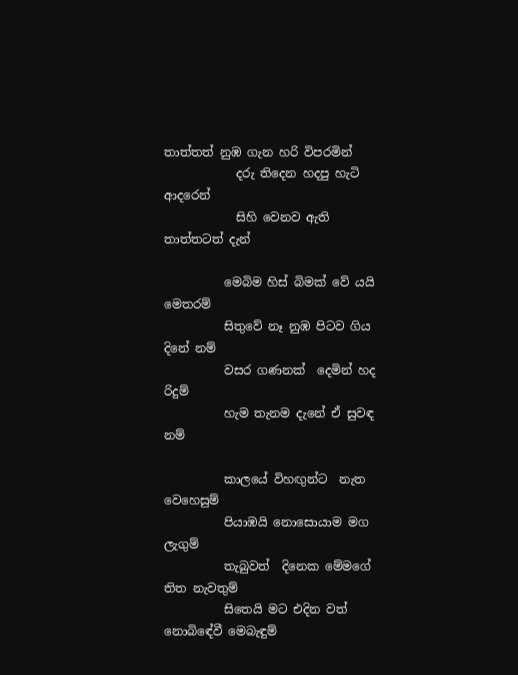තාත්තත් නුඹ ගැන හරි විපරමින්
            දරු තිදෙන හදපු හැටි ආදරෙන්
            සිහි වෙනව ඇති තාත්තටත් දැන්

          මෙබිම හිස් බිමක් වේ යයි මෙතරම්
          සිතුවේ නෑ නුඹ පිටව ගිය දිනේ නම්
          වසර ගණනක්  දෙමින් හද රිදුම්
          හැම තැනම දැනේ ඒ සුවඳ නම්

          කාලයේ විහඟුන්ට  නැත වෙහෙසුම්
          පියාඹයි නොසොයාම මග ලැගුම්
          තැබුවත්  දිනෙක මේමගේ තිත නැවතුම්
          සිතෙයි මට එදින වත් නොබිඳේවී මෙබැඳුම්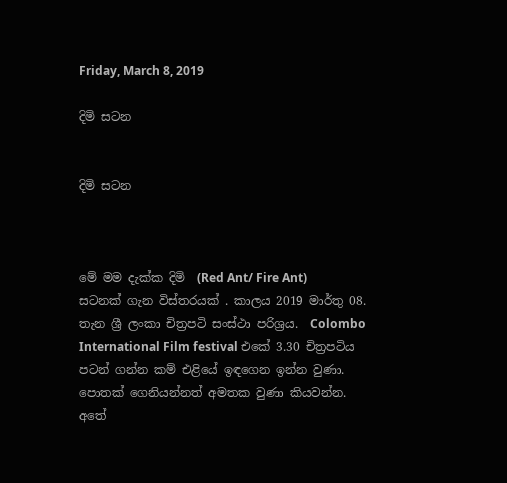Friday, March 8, 2019

දිමි සටන


දිමි සටන



මේ මම දැක්ක දිමි  (Red Ant/ Fire Ant)  සටනක් ගැන විස්තරයක් . කාලය 2019 මාර්තු 08. තැන ශ්‍රී ලංකා චිත්‍රපටි සංස්ථා පරිශ්‍රය.  Colombo International Film festival එකේ 3.30 චිත්‍රපටිය පටන් ගන්න කම් එළියේ ඉඳගෙන ඉන්න වුණා. පොතක් ගෙනියන්නත් අමතක වුණා කියවන්න. අතේ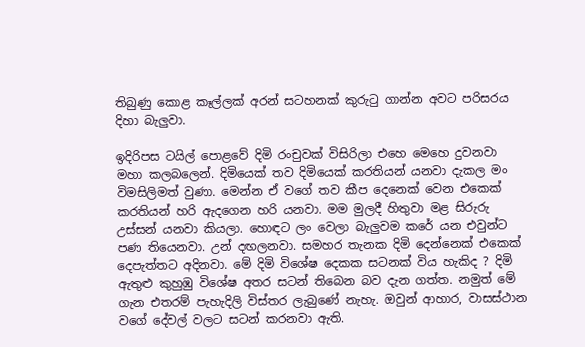තිබුණු කොළ කෑල්ලක් අරන් සටහනක් කුරුටු ගාන්න අවට පරිසරය දිහා බැලුවා.

ඉදිරිපස ටයිල් පොළවේ දිමි රංචුවක් විසිරිලා එහෙ මෙහෙ දුවනවා මහා කලබලෙන්. දිමියෙක් තව දිමියෙක් කරතියන් යනවා දැකල මං විමසිලිමත් වුණා. මෙන්න ඒ වගේ තව කීප දෙනෙක් වෙන එකෙක් කරතියන් හරි ඇදගෙන හරි යනවා. මම මුලදී හිතුවා මළ සිරුරු උස්සන් යනවා කියලා. හොඳට ලං වෙලා බැලුවම කරේ යන එවුන්ට පණ තියෙනවා. උන් දඟලනවා. සමහර තැනක දිමි දෙන්නෙක් එකෙක් දෙපැත්තට අදිනවා. මේ දිමි විශේෂ දෙකක සටනක් විය හැකිද ? දිමි  ඇතුළු කුහුඹු විශේෂ අතර සටන් තිබෙන බව දැන ගත්ත. නමුත් මේ ගැන එතරම් පැහැදිලි විස්තර ලැබුණේ නැහැ. ඔවුන් ආහාර, වාසස්ථාන වගේ දේවල් වලට සටන් කරනවා ඇති.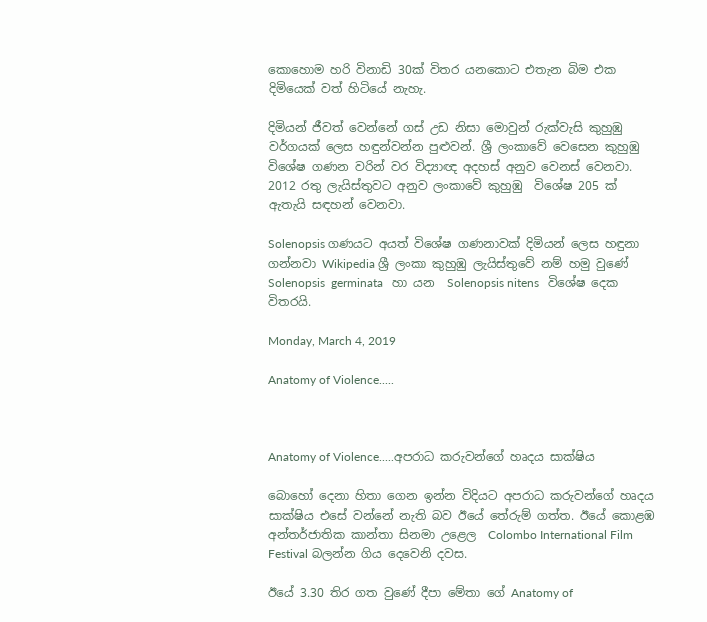කොහොම හරි විනාඩි 30ක් විතර යනකොට එතැන බිම එක දිමියෙක් වත් හිටියේ නැහැ.

දිමියන් ජීවත් වෙන්නේ ගස් උඩ නිසා මොවුන් රුක්වැසි කුහුඹු වර්ගයක් ලෙස හඳුන්වන්න පුළුවන්. ශ්‍රී ලංකාවේ වෙසෙන කුහුඹු  විශේෂ ගණන වරින් වර විද්‍යාඥ අදහස් අනුව වෙනස් වෙනවා. 2012 රතු ලැයිස්තුවට අනුව ලංකාවේ කුහුඹු  විශේෂ 205 ක් ඇතැයි සඳහන් වෙනවා.

Solenopsis ගණයට අයත් විශේෂ ගණනාවක් දිමියන් ලෙස හඳුනා ගන්නවා Wikipedia ශ්‍රී ලංකා කුහුඹු ලැයිස්තුවේ නම් හමු වුණේ Solenopsis  germinata   හා යන  Solenopsis nitens   විශේෂ දෙක විතරයි.

Monday, March 4, 2019

Anatomy of Violence.....



Anatomy of Violence.....අපරාධ කරුවන්ගේ හෘදය සාක්ෂිය

බොහෝ දෙනා හිතා ගෙන ඉන්න විදියට අපරාධ කරුවන්ගේ හෘදය සාක්ෂිය එසේ වන්නේ නැති බව ඊයේ තේරුම් ගත්ත. ඊයේ කොළඹ අන්තර්ජාතික කාන්තා සිනමා උළෙල  Colombo International Film Festival බලන්න ගිය දෙවෙනි දවස.

ඊයේ 3.30 තිර ගත වුණේ දීපා මේතා ගේ Anatomy of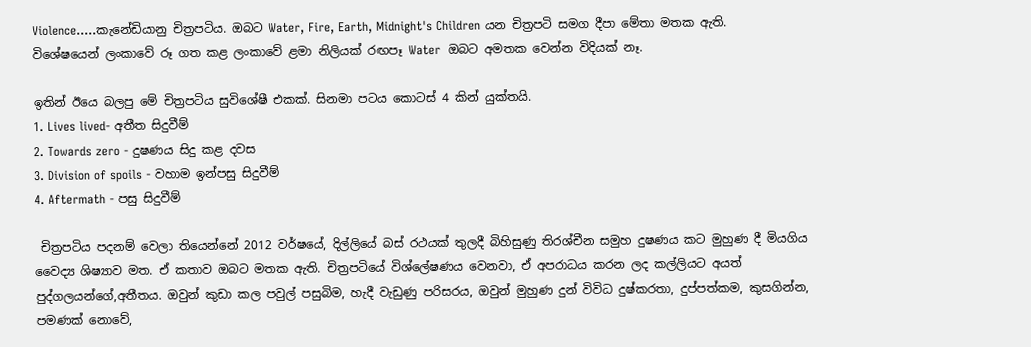Violence.....කැනේඩියානු චිත්‍රපටිය. ඔබට Water, Fire, Earth, Midnight's Children යන චිත්‍රපටි සමග දීපා මේතා මතක ඇති. විශේෂයෙන් ලංකාවේ රූ ගත කළ ලංකාවේ ළමා නිලියක් රඟපෑ Water  ඔබට අමතක වෙන්න විදියක් නෑ.

ඉතින් ඊයෙ බලපු මේ චිත්‍රපටිය සුවිශේෂී එකක්. සිනමා පටය කොටස් 4 කින් යුක්තයි.
1. Lives lived- අතීත සිදුවීම්
2. Towards zero - දුෂණය සිදු කළ දවස
3. Division of spoils - වහාම ඉන්පසු සිදුවීම්
4. Aftermath - පසු සිදුවීම්

 චිත්‍රපටිය පදනම් වෙලා තියෙන්නේ 2012 වර්ෂයේ, දිල්ලියේ බස් රථයක් තුලදී බිහිසුණු තිරශ්චීන සමුහ දුෂණය කට මුහුණ දී මියගිය වෛද්‍ය ශිෂ්‍යාව මත. ඒ කතාව ඔබට මතක ඇති. චිත්‍රපටියේ විශ්ලේෂණය වෙනවා, ඒ අපරාධය කරන ලද කල්ලියට අයත් පුද්ගලයන්ගේ,අතීතය. ඔවුන් කුඩා කල පවුල් පසුබිම, හැදී වැඩුණු පරිසරය, ඔවුන් මුහුණ දුන් විවිධ දුෂ්කරතා, දුප්පත්කම, කුසගින්න, පමණක් නොවේ,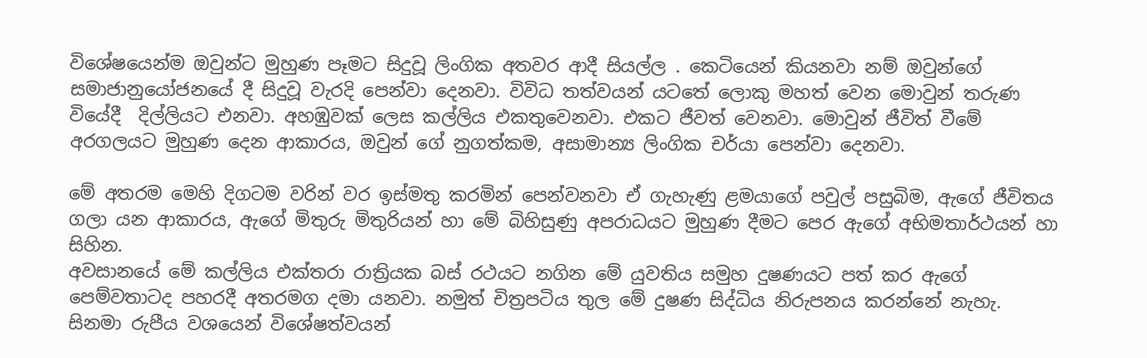විශේෂයෙන්ම ඔවුන්ට මුහුණ පෑමට සිදුවූ ලිංගික අතවර ආදී සියල්ල . කෙටියෙන් කියනවා නම් ඔවුන්ගේ සමාජානුයෝජනයේ දී සිදුවූ වැරදි පෙන්වා දෙනවා. විවිධ තත්වයන් යටතේ ලොකු මහත් වෙන මොවුන් තරුණ වියේදී  දිල්ලියට එනවා. අහඹුවක් ලෙස කල්ලිය එකතුවෙනවා. එකට ජීවත් වෙනවා. මොවුන් ජීවිත් වීමේ අරගලයට මුහුණ දෙන ආකාරය, ඔවුන් ගේ නුගත්කම, අසාමාන්‍ය ලිංගික චර්යා පෙන්වා දෙනවා.

මේ අතරම මෙහි දිගටම වරින් වර ඉස්මතු කරමින් පෙන්වනවා ඒ ගැහැණු ළමයාගේ පවුල් පසුබිම, ඇගේ ජීවිතය ගලා යන ආකාරය, ඇගේ මිතුරු මිතුරියන් හා මේ බිහිසුණු අපරාධයට මුහුණ දීමට පෙර ඇගේ අභිමතාර්ථයන් හා සිහින.
අවසානයේ මේ කල්ලිය එක්තරා රාත්‍රියක බස් රථයට නගින මේ යුවතිය සමුහ දුෂණයට පත් කර ඇගේ පෙම්වතාටද පහරදී අතරමග දමා යනවා. නමුත් චිත්‍රපටිය තුල මේ දුෂණ සිද්ධිය නිරුපනය කරන්නේ නැහැ.
සිනමා රුපීය වශයෙන් විශේෂත්වයන්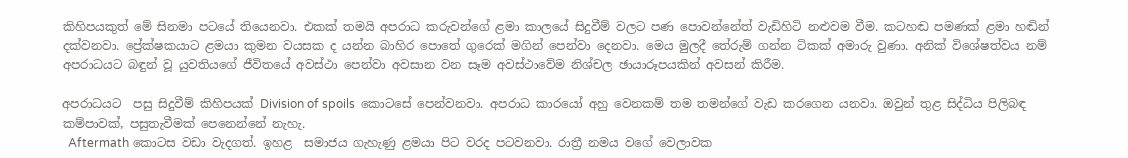කිහිපයකුත් මේ සිනමා පටයේ තියෙනවා. එකක් තමයි අපරාධ කරුවන්ගේ ළමා කාලයේ සිදුවීම් වලට පණ පොවන්නේත් වැඩිහිටි නළුවම වීම. කටහඬ පමණක් ළමා හඬින් දක්වනවා. ප්‍රේක්ෂකයාට ළමයා කුමන වයසක ද යන්න බාහිර පොතේ ගුරෙක් මගින් පෙන්වා දෙනවා. මෙය මුලදී තේරුම් ගන්න ටිකක් අමාරු වුණා. අනික් විශේෂත්වය නම් අපරාධයට බඳුන් වූ යුවතියගේ ජීවිතයේ අවස්ථා පෙන්වා අවසාන වන සෑම අවස්ථාවේම නිශ්චල ඡායාරූපයකින් අවසන් කිරීම.

අපරාධයට  පසු සිදුවීම් කිහිපයක් Division of spoils  කොටසේ පෙන්වනවා. අපරාධ කාරයෝ අහු වෙනකම් තම තමන්ගේ වැඩ කරගෙන යනවා. ඔවුන් තුළ සිද්ධිය පිලිබඳ කම්පාවක්, පසුතැවීමක් පෙනෙන්නේ නැහැ.
  Aftermath කොටස වඩා වැදගත්. ඉහළ  සමාජය ගැහැණු ළමයා පිට වරද පටවනවා. රාත්‍රී නමය වගේ වෙලාවක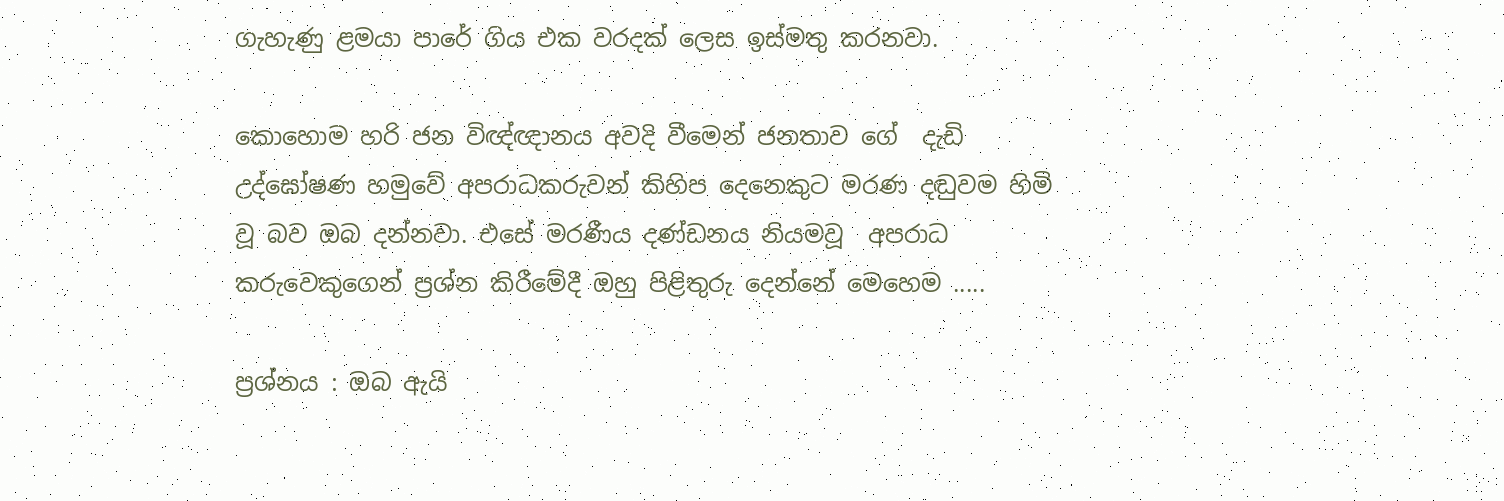ගැහැණු ළමයා පාරේ ගිය එක වරදක් ලෙස ඉස්මතු කරනවා.

කොහොම හරි ජන විඥ්ඥානය අවදි වීමෙන් ජනතාව ගේ  දැඩි උද්ඝෝෂණ හමුවේ අපරාධකරුවන් කිහිප දෙනෙකුට මරණ දඬුවම හිමි වූ බව ඔබ දන්නවා. එසේ මරණීය දණ්ඩනය නියමවූ  අපරාධ කරුවෙකුගෙන් ප්‍රශ්න කිරීමේදී ඔහු පිළිතුරු දෙන්නේ මෙහෙම .....

ප්‍රශ්නය : ඔබ ඇයි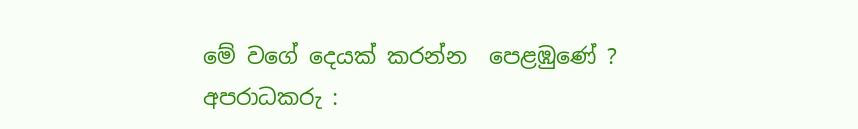මේ වගේ දෙයක් කරන්න  පෙළඹුණේ ?
අපරාධකරු :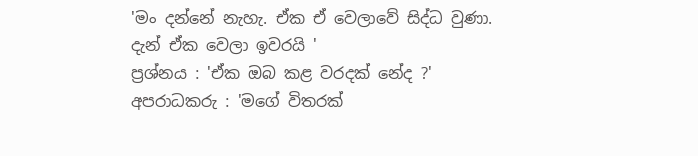'මං දන්නේ නැහැ. ඒක ඒ වෙලාවේ සිද්ධ වුණා. දැන් ඒක වෙලා ඉවරයි '
ප්‍රශ්නය : 'ඒක ඔබ කළ වරදක් නේද ?'
අපරාධකරු : 'මගේ විතරක්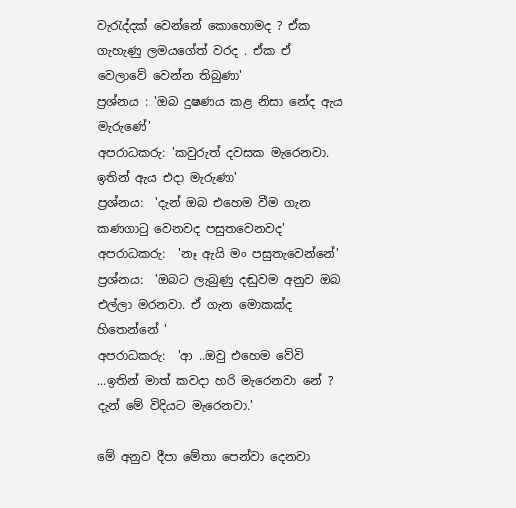වැරැද්දක් වෙන්නේ කොහොමද ? ඒක ගැහැණු ලමයගේත් වරද . ඒක ඒ වෙලාවේ වෙන්න තිබුණා'
ප්‍රශ්නය : 'ඔබ දුෂණය කළ නිසා නේද ඇය මැරුණේ'
අපරාධකරු: 'කවුරුත් දවසක මැරෙනවා. ඉතින් ඇය එදා මැරුණා'
ප්‍රශ්නය:  'දැන් ඔබ එහෙම වීම ගැන කණගාටු වෙනවද පසුතවෙනවද'
අපරාධකරු:  'නෑ ඇයි මං පසුතැවෙන්නේ'
ප්‍රශ්නය:  'ඔබට ලැබුණු දඬුවම අනුව ඔබ එල්ලා මරනවා. ඒ ගැන මොකක්ද හිතෙන්නේ '
අපරාධකරු:  'ආ ..ඔවු එහෙම වේවි ...ඉතින් මාත් කවදා හරි මැරෙනවා නේ ? දැන් මේ විදියට මැරෙනවා.'

මේ අනුව දීපා මේතා පෙන්වා දෙනවා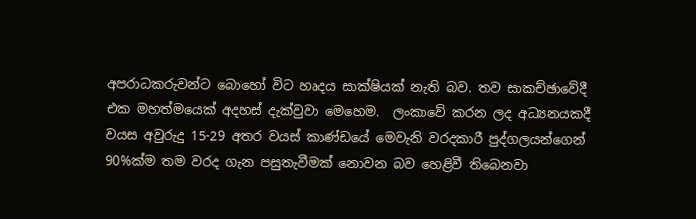අපරාධකරුවන්ට බොහෝ විට හෘදය සාක්ෂියක් නැති බව. තව සාකච්ඡාවේදී එක මහත්මයෙක් අදහස් දැක්වුවා මෙහෙම.  ලංකාවේ කරන ලද අධ්‍යනයකදී වයස අවුරුදු 15-29 අතර වයස් කාණ්ඩයේ මෙවැනි වරදකාරී පුද්ගලයන්ගෙන් 90%ක්ම තම වරද ගැන පසුතැවීමක් නොවන බව හෙළිවී තිබෙනවා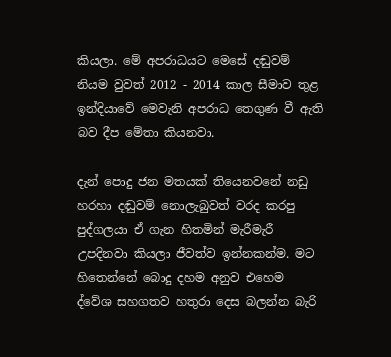කියලා. මේ අපරාධයට මෙසේ දඬුවම් නියම වුවත් 2012 - 2014 කාල සීමාව තුළ ඉන්දියාවේ මෙවැනි අපරාධ තෙගුණ වී ඇති බව දීප මේතා කියනවා.

දැන් පොදු ජන මතයක් තියෙනවනේ නඩු හරහා දඬුවම් නොලැබුවත් වරද කරපු පුද්ගලයා ඒ ගැන හිතමින් මැරීමැරී උපදිනවා කියලා ජීවත්ව ඉන්නකන්ම. මට හිතෙන්නේ බොදු දහම අනුව එහෙම ද්වේශ සහගතව හතුරා දෙස බලන්න බැරි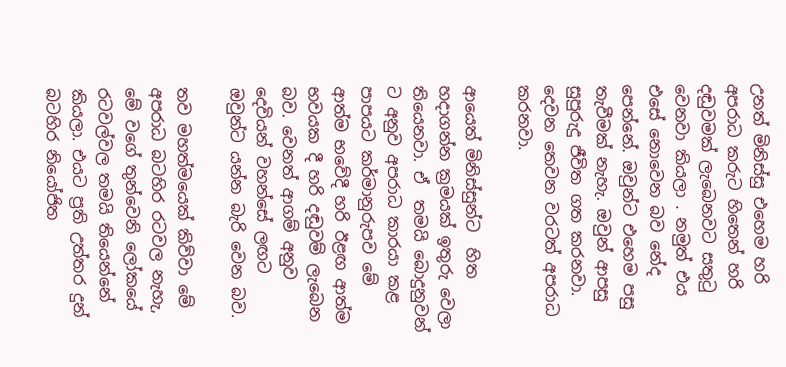උනත් මිනිස්සු එහෙම හරි අපරාධ කරුට හිතෙන් හරි දඬුවමක් ලැබෙනවට සතුටු වෙනවා කියලා . නමුත් එය එසේ නොවෙන බව නේද පෙන්නේ. ඔවුන්ට එහෙම පසු තැවීමක් නැහැ. ඔවුන් ආපසු සුපුරුදු ජීවිත ගත කරනවා. දෙවන තෙවන වරටත් අපරාධ කරනවා.

ආයෙත් මිනිස්සුන්ට  හිත හදාගන්න ක්‍රමයක් ඉතුරු වෙලා තියෙනවා. ඒ  තමයි බොදුනුවන් ට අනුව අපරාධ කාරයා කළ පාපයට කර්මානුරුපව මේ ආත්ම භවේදී හරි ඊළඟ ආත්ම භවයක දී හරි දඬුවම් ලැබෙන බව. වෙනත් ආගම් අනුව දෙවියන් වහන්සේ ලඟට ඔවුන්ට යන්න බැරි වෙන බව.

තව මහත්මයෙක් කිව්වා මේ අපරාධ බටහිර රටවල නැහැ, මේ වගේ තුන්වෙනි ලෝකයේ රටවල්වල තමයි තියෙන්නේ කියලා. එයට ප්‍රති උත්තර දුන් බටහිර නියෝජිත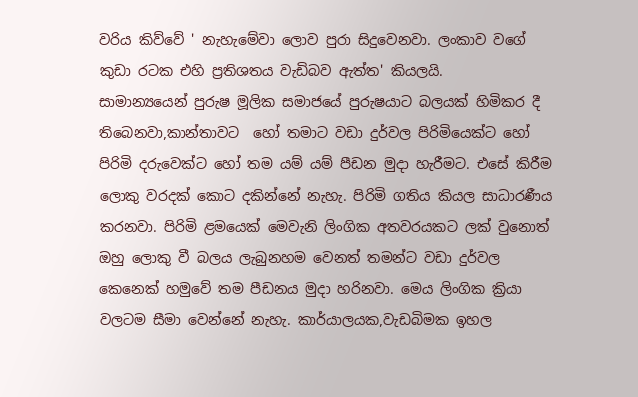වරිය කිව්වේ ' නැහැමේවා ලොව පුරා සිදුවෙනවා. ලංකාව වගේ කුඩා රටක එහි ප්‍රතිශතය වැඩිබව ඇත්ත' කියලයි.
සාමාන්‍යයෙන් පුරුෂ මූලික සමාජයේ පුරුෂයාට බලයක් හිමිකර දී තිබෙනවා,කාන්තාවට  හෝ තමාට වඩා දුර්වල පිරිමියෙක්ට හෝ පිරිමි දරුවෙක්ට හෝ තම යම් යම් පීඩන මුදා හැරීමට. එසේ කිරීම ලොකු වරදක් කොට දකින්නේ නැහැ. පිරිමි ගතිය කියල සාධාරණීය කරනවා. පිරිමි ළමයෙක් මෙවැනි ලිංගික අතවරයකට ලක් වුනොත් ඔහු ලොකු වී බලය ලැබුනහම වෙනත් තමන්ට වඩා දුර්වල කෙනෙක් හමුවේ තම පීඩනය මුදා හරිනවා. මෙය ලිංගික ක්‍රියා වලටම සීමා වෙන්නේ නැහැ. කාර්යාලයක,වැඩබිමක ඉහල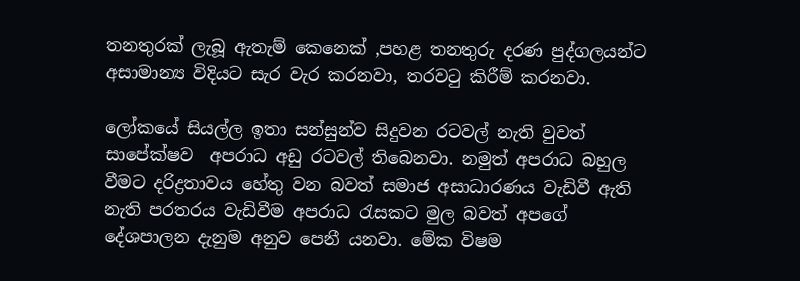තනතුරක් ලැබූ ඇතැම් කෙනෙක් ,පහළ තනතුරු දරණ පුද්ගලයන්ට අසාමාන්‍ය විදියට සැර වැර කරනවා, තරවටු කිරීම් කරනවා.

ලෝකයේ සියල්ල ඉතා සන්සුන්ව සිදුවන රටවල් නැති වුවත් සාපේක්ෂව  අපරාධ අඩු රටවල් තිබෙනවා. නමුත් අපරාධ බහුල වීමට දරිද්‍රතාවය හේතු වන බවත් සමාජ අසාධාරණය වැඩිවී ඇති නැති පරතරය වැඩිවීම අපරාධ රැසකට මුල බවත් අපගේ දේශපාලන දැනුම අනුව පෙනී යනවා. මේක විෂම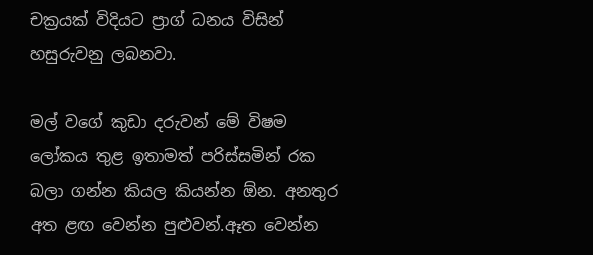චක්‍රයක් විදියට ප්‍රාග් ධනය විසින් හසුරුවනු ලබනවා.

මල් වගේ කුඩා දරුවන් මේ විෂම ලෝකය තුළ ඉතාමත් පරිස්සමින් රක බලා ගන්න කියල කියන්න ඕන. අනතුර අත ළඟ වෙන්න පුළුවන්.ඈත වෙන්න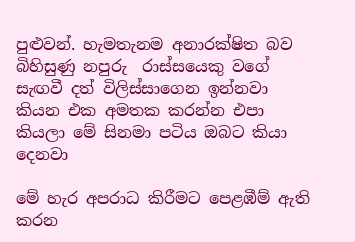පුළුවන්. හැමතැනම අනාරක්ෂිත බව බිහිසුණු නපුරු  රාස්සයෙකු වගේ සැඟවී දත් විලිස්සාගෙන ඉන්නවා කියන එක අමතක කරන්න එපා කියලා මේ සිනමා පටිය ඔබට කියා දෙනවා

මේ හැර අපරාධ කිරීමට පෙළඹීම් ඇති කරන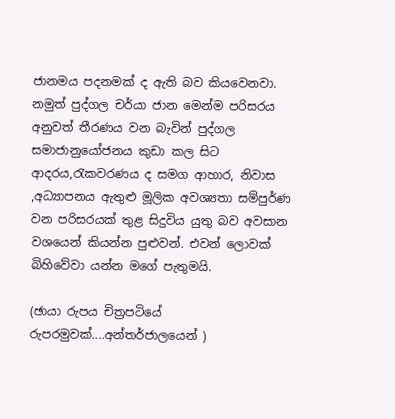ජානමය පදනමක් ද ඇති බව කියවෙනවා. නමුත් පුද්ගල චර්යා ජාන මෙන්ම පරිසරය අනුවත් තීරණය වන බැවින් පුද්ගල සමාජානුයෝජනය කුඩා කල සිට ආදරය,රැකවරණය ද සමග ආහාර, නිවාස ,අධ්‍යාපනය ඇතුළු මූලික අවශ්‍යතා සම්පුර්ණ වන පරිසරයක් තුළ සිදුවිය යුතු බව අවසාන වශයෙන් කියන්න පුළුවන්. එවන් ලොවක් බිහිවේවා යන්න මගේ පැතුමයි.

(ඡායා රුපය චිත්‍රපටියේ රුපරමුවක්....අන්තර්ජාලයෙන් )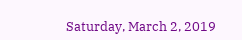Saturday, March 2, 2019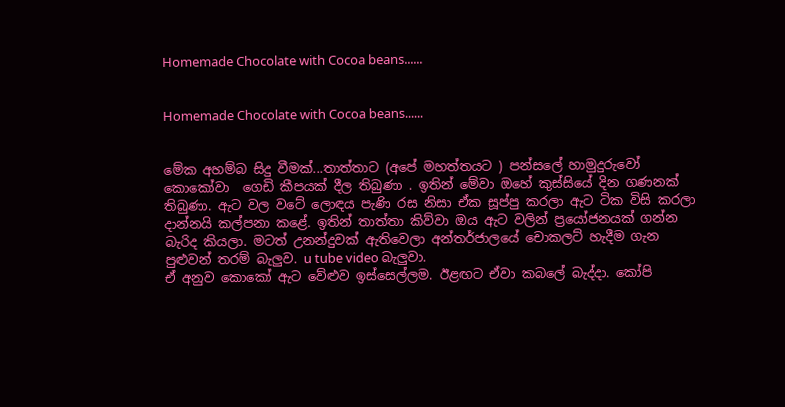Homemade Chocolate with Cocoa beans......


Homemade Chocolate with Cocoa beans......


මේක අහම්බ සිදු වීමක්...තාත්තාට (අපේ මහත්තයට ) පන්සලේ හාමුදුරුවෝ කොකෝවා  ගෙඩි කීපයක් දීල තිබුණා . ඉතින් මේවා ඔහේ කුස්සියේ දින ගණනක් තිබුණා. ඇට වල වටේ ලොඳය පැණි රස නිසා ඒක සූප්පු කරලා ඇට ටික විසි කරලා දාන්නයි කල්පනා කළේ. ඉතින් තාත්තා කිව්වා ඔය ඇට වලින් ප්‍රයෝජනයක් ගන්න බැරිද කියලා. මටත් උනන්දුවක් ඇතිවෙලා අන්තර්ජාලයේ චොකලට් හැදීම ගැන පුළුවන් තරම් බැලුව. u tube video බැලුවා.
ඒ අනුව කොකෝ ඇට වේළුව ඉස්සෙල්ලම. ඊළඟට ඒවා කබලේ බැද්දා. කෝපි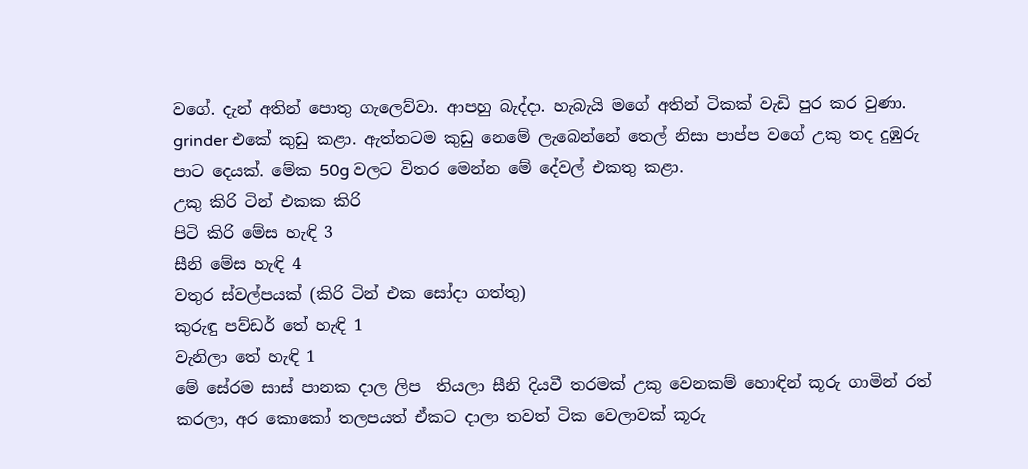වගේ. දැන් අතින් පොතු ගැලෙව්වා. ආපහු බැද්දා. හැබැයි මගේ අතින් ටිකක් වැඩි පුර කර වුණා. grinder එකේ කුඩු කළා. ඇත්තටම කුඩු නෙමේ ලැබෙන්නේ තෙල් නිසා පාප්ප වගේ උකු තද දුඹුරු පාට දෙයක්. මේක 50g වලට විතර මෙන්න මේ දේවල් එකතු කළා.
උකු කිරි ටින් එකක කිරි
පිටි කිරි මේස හැඳි 3
සීනි මේස හැඳි 4
වතුර ස්වල්පයක් (කිරි ටින් එක සෝදා ගත්තු)
කුරුඳු පව්ඩර් තේ හැඳි 1
වැනිලා තේ හැඳි 1
මේ සේරම සාස් පානක දාල ලිප  තියලා සීනි දියවී තරමක් උකු වෙනකම් හොඳින් කූරු ගාමින් රත් කරලා, අර කොකෝ තලපයත් ඒකට දාලා තවත් ටික වෙලාවක් කූරු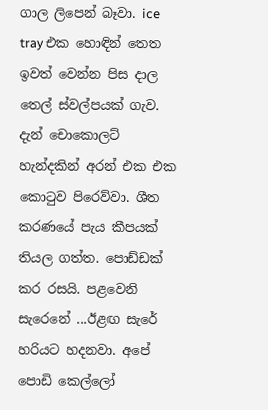ගාල ලිපෙන් බෑවා. ice tray එක හොඳින් තෙත ඉවත් වෙන්න පිස දාල තෙල් ස්වල්පයක් ගැව. දැන් චොකොලට්  හැන්දකින් අරන් එක එක කොටුව පිරෙව්වා. ශීත කරණයේ පැය කීපයක් තියල ගත්ත. පොඩ්ඩක් කර රසයි. පළවෙනි සැරෙනේ ...ඊළඟ සැරේ හරියට හදනවා. අපේ පොඩි කෙල්ලෝ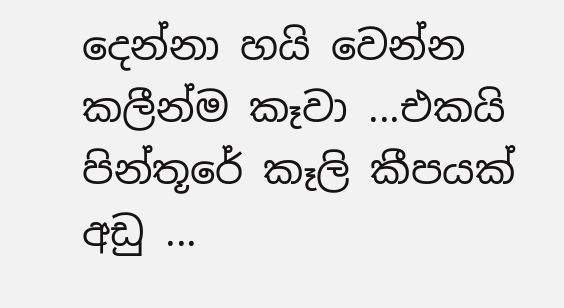දෙන්නා හයි වෙන්න කලීන්ම කෑවා ...එකයි පින්තූරේ කෑලි කීපයක් අඩු ...